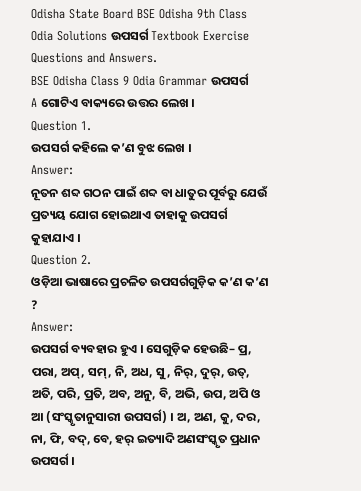Odisha State Board BSE Odisha 9th Class Odia Solutions ଉପସର୍ଗ Textbook Exercise Questions and Answers.
BSE Odisha Class 9 Odia Grammar ଉପସର୍ଗ
A ଗୋଟିଏ ବାକ୍ୟରେ ଉତ୍ତର ଲେଖ ।
Question 1.
ଉପସର୍ଗ କହିଲେ କ’ଣ ବୁଝ ଲେଖ ।
Answer:
ନୂତନ ଶବ୍ଦ ଗଠନ ପାଇଁ ଶବ୍ଦ ବା ଧାତୁର ପୂର୍ବରୁ ଯେଉଁ ପ୍ରତ୍ୟୟ ଯୋଗ ହୋଇଥାଏ ତାହାକୁ ଉପସର୍ଗ କୁହାଯାଏ ।
Question 2.
ଓଡ଼ିଆ ଭାଷାରେ ପ୍ରଚଳିତ ଉପସର୍ଗଗୁଡ଼ିକ କ’ଣ କ’ଣ ?
Answer:
ଉପସର୍ଗ ବ୍ୟବହାର ହୁଏ । ସେଗୁଡ଼ିକ ହେଉଛି– ପ୍ର, ପରା, ଅପ୍, ସମ୍, ନି, ଅଧ, ସୁ, ନିର୍, ଦୁର୍, ଉତ୍, ଅତି, ପରି, ପ୍ରତି, ଅବ, ଅନୁ, ବି, ଅଭି, ଉପ, ଅପି ଓ ଆ (ସଂସ୍କୃତାନୁସାରୀ ଉପସର୍ଗ) । ଅ, ଅଣ, କୁ, ଦର, ନା, ଫି, ବଦ୍, ବେ, ହର୍ ଇତ୍ୟାଦି ଅଣସଂସ୍କୃତ ପ୍ରଧାନ ଉପସର୍ଗ ।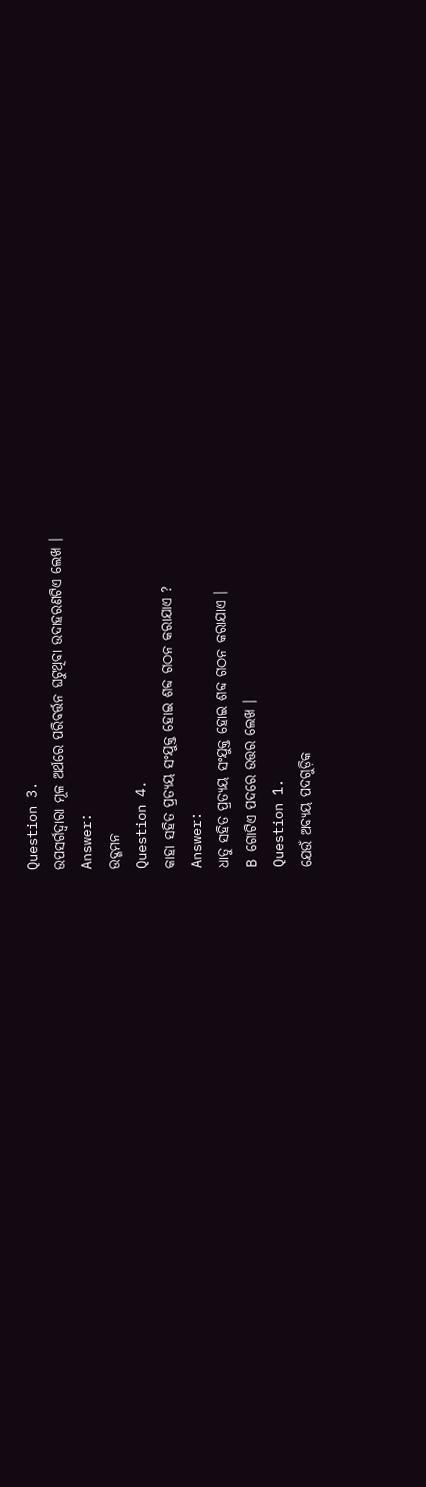Question 3.
ଉପସର୍ଗଦ୍ବାରା ମୂଳ ଅର୍ଥରେ ପରିବର୍ତ୍ତନ ଘଟୁଥିବା ଉଦାହରଣଟିଏ ଲେଖ ।
Answer:
ଉଦ୍ଗମନ
Question 4.
କାହା ସହିତ ପ୍ରତ୍ୟୟ ସଂଯୁକ୍ତ ହୋଇ ଶବ୍ଦ ଗଠନ କରାଯାଏ ?
Answer:
ଧାତୁ ସହିତ ପ୍ରତ୍ୟୟ ସଂଯୁକ୍ତ ହୋଇ ଶବ୍ଦ ଗଠନ କରାଯାଏ ।
B ଗୋଟିଏ ପଦରେ ଉତ୍ତର ଲେଖ ।
Question 1.
ଯେଉଁ ଅବ୍ୟୟ ପଦଗୁଡ଼ିକ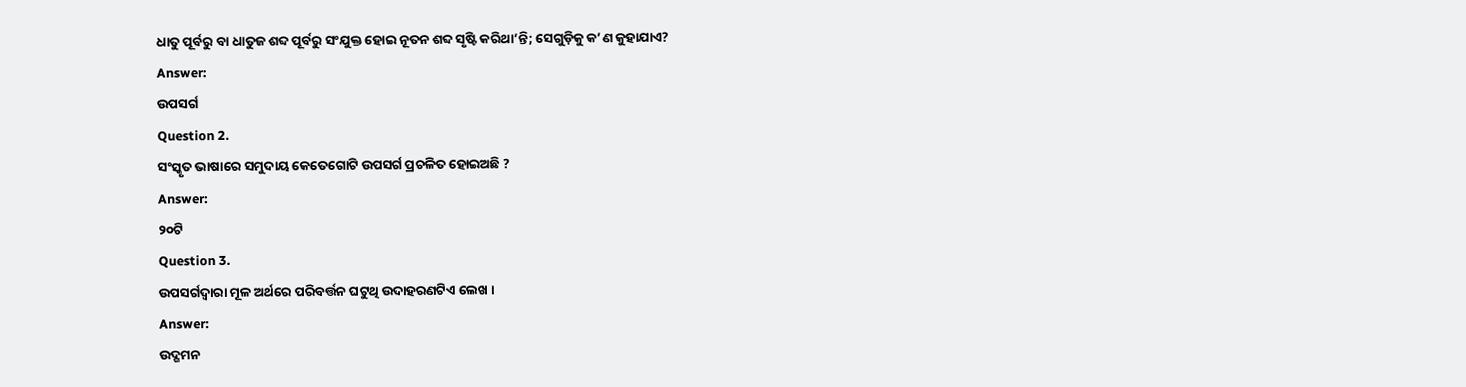ଧାତୁ ପୂର୍ବରୁ ବା ଧାତୁଜ ଶବ୍ଦ ପୂର୍ବରୁ ସଂଯୁକ୍ତ ହୋଇ ନୂତନ ଶବ୍ଦ ସୃଷ୍ଟି କରିଥା’ନ୍ତି; ସେଗୁଡ଼ିକୁ କ’ଣ କୁହାଯାଏ?
Answer:
ଉପସର୍ଗ
Question 2.
ସଂସ୍କୃତ ଭାଷାରେ ସମୁଦାୟ କେତେଗୋଟି ଉପସର୍ଗ ପ୍ରଚଳିତ ହୋଇଅଛି ?
Answer:
୨୦ଟି
Question 3.
ଉପସର୍ଗଦ୍ୱାରା ମୂଳ ଅର୍ଥରେ ପରିବର୍ତ୍ତନ ଘଟୁଥି ଉଦାହରଣଟିଏ ଲେଖ ।
Answer:
ଉଦ୍ଗମନ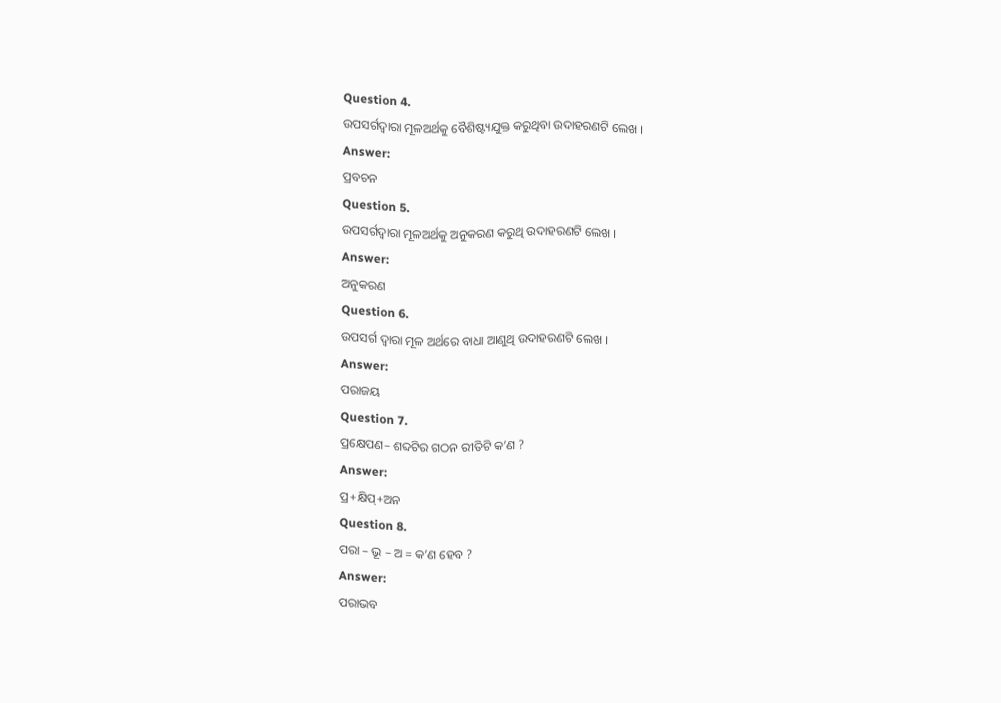Question 4.
ଉପସର୍ଗଦ୍ବାରା ମୂଳଅର୍ଥକୁ ବୈଶିଷ୍ଟ୍ୟଯୁକ୍ତ କରୁଥିବା ଉଦାହରଣଟି ଲେଖ ।
Answer:
ପ୍ରବଚନ
Question 5.
ଉପସର୍ଗଦ୍ୱାରା ମୂଳଅର୍ଥକୁ ଅନୁକରଣ କରୁଥି ଉଦାହରଣଟି ଲେଖ ।
Answer:
ଅନୁକରଣ
Question 6.
ଉପସର୍ଗ ଦ୍ୱାରା ମୂଳ ଅର୍ଥରେ ବାଧା ଆଣୁଥି ଉଦାହରଣଟି ଲେଖ ।
Answer:
ପରାଜୟ
Question 7.
ପ୍ରକ୍ଷେପଣ– ଶବ୍ଦଟିର ଗଠନ ରୀତିଟି କ’ଣ ?
Answer:
ପ୍ର+କ୍ଷିପ୍+ଅନ
Question 8.
ପରା – ଭୂ – ଅ = କ’ଣ ହେବ ?
Answer:
ପରାଭବ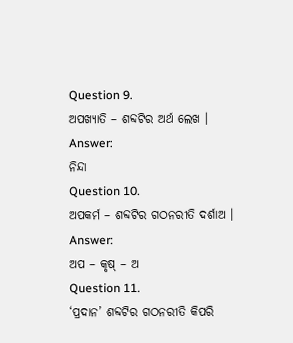Question 9.
ଅପଖ୍ୟାତି – ଶବ୍ଦଟିର ଅର୍ଥ ଲେଖ ।
Answer:
ନିନ୍ଦା
Question 10.
ଅପକର୍ମ – ଶବ୍ଦଟିର ଗଠନରୀତି ଦର୍ଶାଅ ।
Answer:
ଅପ – କୃଷ୍ – ଅ
Question 11.
‘ପ୍ରଦାନ’ ଶବ୍ଦଟିର ଗଠନରୀତି କିପରି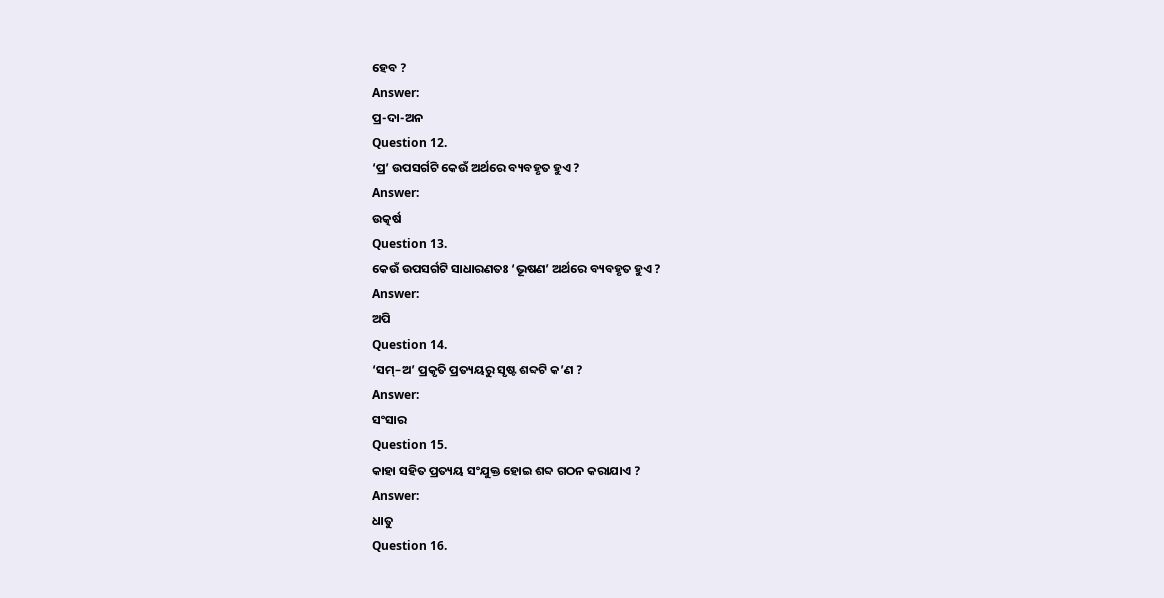ହେବ ?
Answer:
ପ୍ର-ଦା-ଅନ
Question 12.
‘ପ୍ର’ ଉପସର୍ଗଟି କେଉଁ ଅର୍ଥରେ ବ୍ୟବହୃତ ହୁଏ ?
Answer:
ଉତ୍କର୍ଷ
Question 13.
କେଉଁ ଉପସର୍ଗଟି ସାଧାରଣତଃ ‘ଭୂଷଣ’ ଅର୍ଥରେ ବ୍ୟବହୃତ ହୁଏ ?
Answer:
ଅପି
Question 14.
‘ସମ୍–ଅ’ ପ୍ରକୃତି ପ୍ରତ୍ୟୟରୁ ସୃଷ୍ଟ ଶବ୍ଦଟି କ’ଣ ?
Answer:
ସଂସାର
Question 15.
କାହା ସହିତ ପ୍ରତ୍ୟୟ ସଂଯୁକ୍ତ ହୋଇ ଶବ୍ଦ ଗଠନ କରାଯାଏ ?
Answer:
ଧାତୁ
Question 16.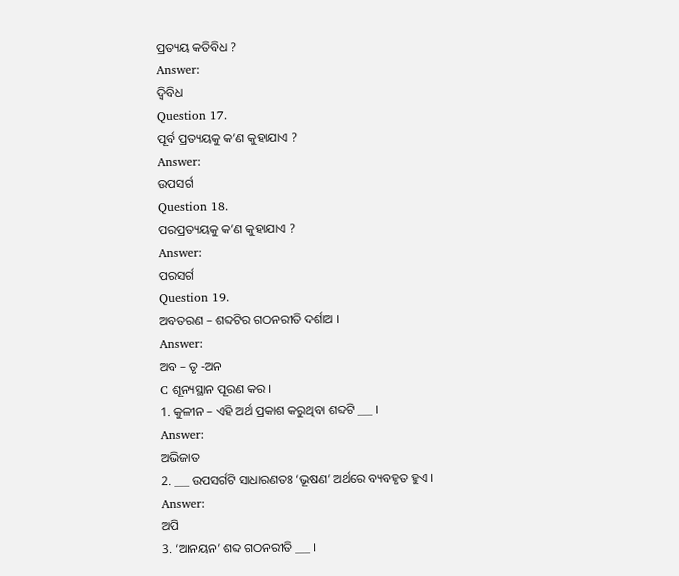ପ୍ରତ୍ୟୟ କତିବିଧ ?
Answer:
ଦ୍ବିବିଧ
Question 17.
ପୂର୍ବ ପ୍ରତ୍ୟୟକୁ କ’ଣ କୁହାଯାଏ ?
Answer:
ଉପସର୍ଗ
Question 18.
ପରପ୍ରତ୍ୟୟକୁ କ’ଣ କୁହାଯାଏ ?
Answer:
ପରସର୍ଗ
Question 19.
ଅବତରଣ – ଶବ୍ଦଟିର ଗଠନରୀତି ଦର୍ଶାଅ ।
Answer:
ଅବ – ତୃ -ଅନ
C ଶୂନ୍ୟସ୍ଥାନ ପୂରଣ କର ।
1. କୁଳୀନ – ଏହି ଅର୍ଥ ପ୍ରକାଶ କରୁଥିବା ଶବ୍ଦଟି ___ ।
Answer:
ଅଭିଜାତ
2. ___ ଉପସର୍ଗଟି ସାଧାରଣତଃ ‘ଭୂଷଣ’ ଅର୍ଥରେ ବ୍ୟବହୃତ ହୁଏ ।
Answer:
ଅପି
3. ‘ଆନୟନ’ ଶବ୍ଦ ଗଠନରୀତି ___ ।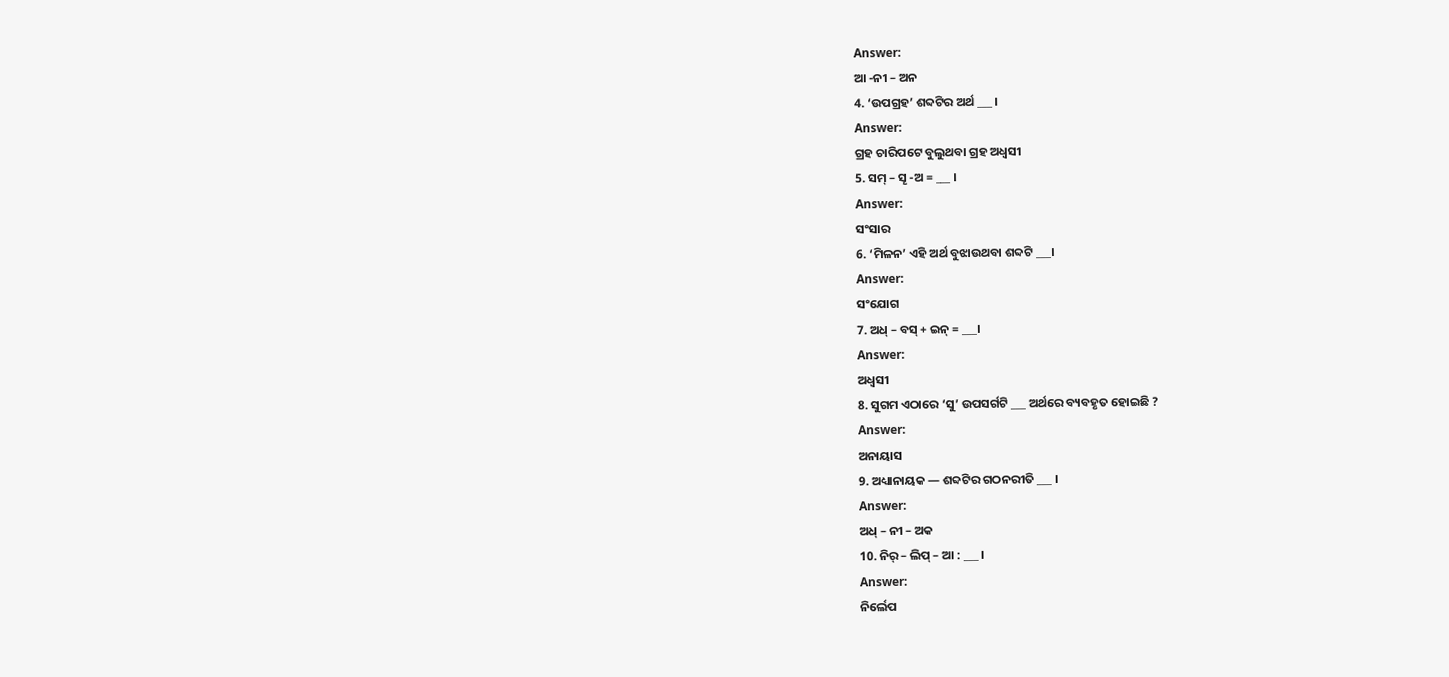Answer:
ଆ -ନୀ – ଅନ
4. ‘ଉପଗ୍ରହ’ ଶବ୍ଦଟିର ଅର୍ଥ ___ ।
Answer:
ଗ୍ରହ ଚାରିପଟେ ବୁଲୁଥବା ଗ୍ରହ ଅଧ୍ବସୀ
5. ସମ୍ – ସୄ -ଅ = ___ ।
Answer:
ସଂସାର
6. ‘ମିଳନ’ ଏହି ଅର୍ଥ ବୁଝାଉଥବା ଶବ୍ଦଟି ___।
Answer:
ସଂଯୋଗ
7. ଅଧ୍ – ବସ୍ + ଇନ୍ = ___।
Answer:
ଅଧ୍ବସୀ
8. ସୁଗମ ଏଠାରେ ‘ସୁ’ ଉପସର୍ଗଟି ___ ଅର୍ଥରେ ବ୍ୟବହୃତ ହୋଇଛି ?
Answer:
ଅନାୟାସ
9. ଅଧ୍ୟାନାୟକ — ଶବ୍ଦଟିର ଗଠନରୀତି ___ ।
Answer:
ଅଧ୍ – ନୀ – ଅକ
10. ନିର୍ – ଲିପ୍ – ଆ : ___ ।
Answer:
ନିର୍ଲେପ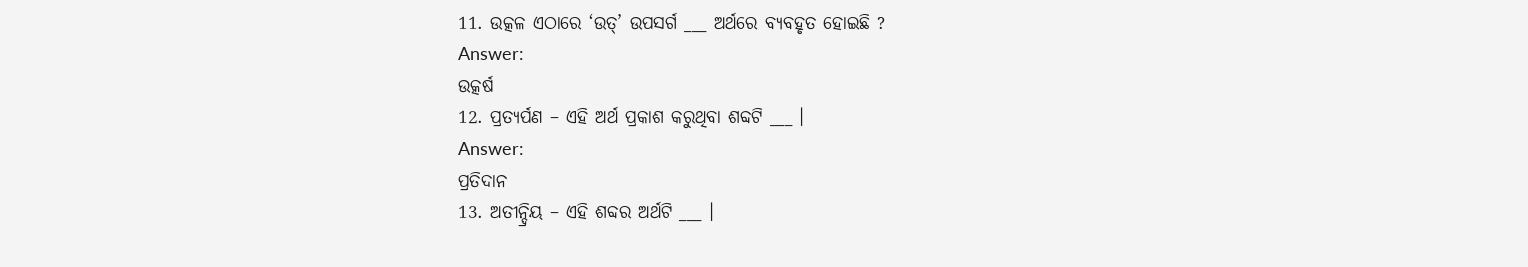11. ଉତ୍କଳ ଏଠାରେ ‘ଉତ୍’ ଉପସର୍ଗ ___ ଅର୍ଥରେ ବ୍ୟବହୃତ ହୋଇଛି ?
Answer:
ଉତ୍କର୍ଷ
12. ପ୍ରତ୍ୟର୍ପଣ – ଏହି ଅର୍ଥ ପ୍ରକାଶ କରୁଥିବା ଶବ୍ଦଟି ___ ।
Answer:
ପ୍ରତିଦାନ
13. ଅତୀନ୍ଦ୍ରିୟ – ଏହି ଶବ୍ଦର ଅର୍ଥଟି ___ ।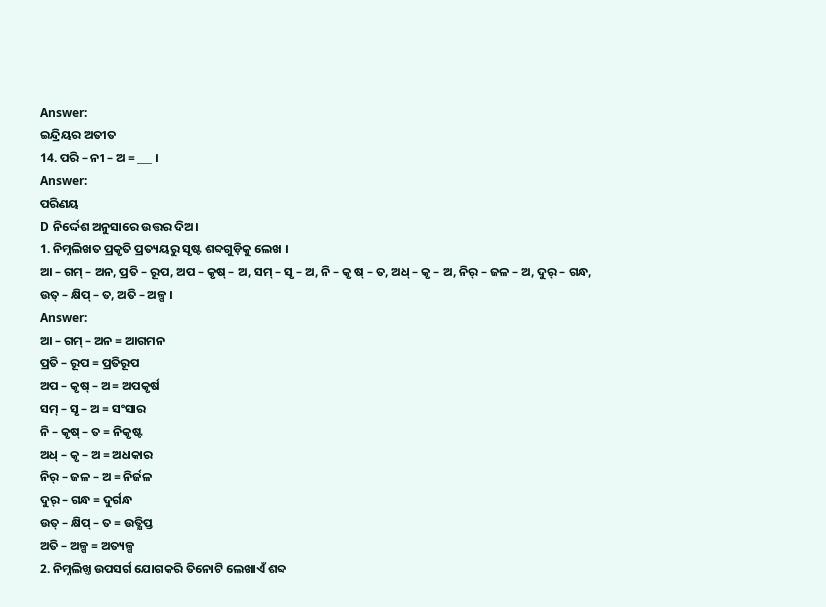Answer:
ଇନ୍ଦ୍ରିୟର ଅତୀତ
14. ପରି – ନୀ – ଅ = ___ ।
Answer:
ପରିଣୟ
D ନିର୍ଦ୍ଦେଶ ଅନୁସାରେ ଉତ୍ତର ଦିଅ।
1. ନିମ୍ନଲିଖତ ପ୍ରକୃତି ପ୍ରତ୍ୟୟରୁ ସୃଷ୍ଟ ଶବ୍ଦଗୁଡ଼ିକୁ ଲେଖ ।
ଆ – ଗମ୍ – ଅନ, ପ୍ରତି – ରୂପ, ଅପ – କୃଷ୍ – ଅ, ସମ୍ – ସୃ – ଅ, ନି – କୃ ଷ୍ – ତ, ଅଧ୍ – କୃ – ଅ, ନିର୍ – ଜଳ – ଅ, ଦୁର୍ – ଗନ୍ଧ, ଉତ୍ – କ୍ଷିପ୍ – ତ, ଅତି – ଅଳ୍ପ ।
Answer:
ଆ – ଗମ୍ – ଅନ = ଆଗମନ
ପ୍ରତି – ରୂପ = ପ୍ରତିରୂପ
ଅପ – କୃଷ୍ – ଅ = ଅପକୃର୍ଷ
ସମ୍ – ସୃ – ଅ = ସଂସାର
ନି – କୃଷ୍ – ତ = ନିକୃଷ୍ଟ
ଅଧ୍ – କୃ – ଅ = ଅଧକାର
ନିର୍ – ଜଳ – ଅ = ନିର୍ଜଳ
ଦୁର୍ – ଗନ୍ଧ = ଦୁର୍ଗନ୍ଧ
ଉତ୍ – କ୍ଷିପ୍ – ତ = ଉତ୍କ୍ଷିପ୍ତ
ଅତି – ଅଳ୍ପ = ଅତ୍ୟଳ୍ପ
2. ନିମ୍ନଲିଖ୍ତ ଉପସର୍ଗ ଯୋଗକରି ତିନୋଟି ଲେଖାଏଁ ଶବ୍ଦ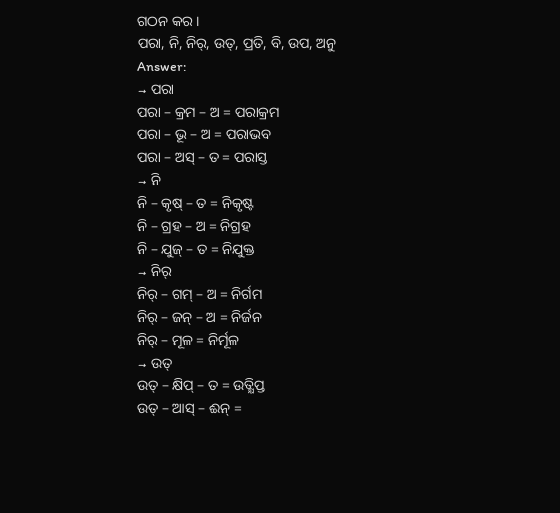ଗଠନ କର ।
ପରା, ନି, ନିର୍, ଉତ୍, ପ୍ରତି, ବି, ଉପ, ଅନୁ
Answer:
→ ପରା
ପରା – କ୍ରମ – ଅ = ପରାକ୍ରମ
ପରା – ଭୂ – ଅ = ପରାଭବ
ପରା – ଅସ୍ – ତ = ପରାସ୍ତ
→ ନି
ନି – କୃଷ୍ – ତ = ନିକୃଷ୍ଟ
ନି – ଗ୍ରହ – ଅ = ନିଗ୍ରହ
ନି – ଯୁଜ୍ – ତ = ନିଯୁକ୍ତ
→ ନିର୍
ନିର୍ – ଗମ୍ – ଅ = ନିର୍ଗମ
ନିର୍ – ଜନ୍ – ଅ = ନିର୍ଜନ
ନିର୍ – ମୂଳ = ନିର୍ମୂଳ
→ ଉତ୍
ଉତ୍ – କ୍ଷିପ୍ – ତ = ଉତ୍କ୍ଷିପ୍ତ
ଉତ୍ – ଆସ୍ – ଈନ୍ =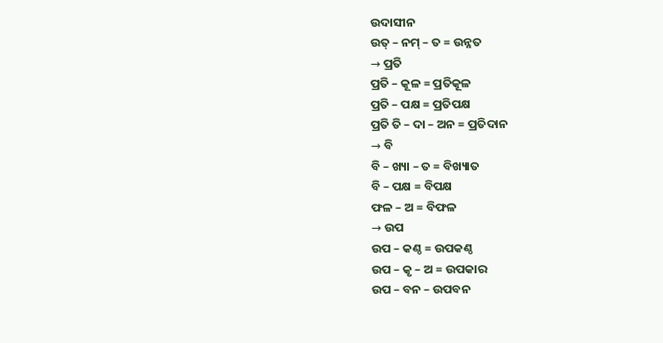ଉଦାସୀନ
ଉତ୍ – ନମ୍ – ତ = ଉନ୍ନତ
→ ପ୍ରତି
ପ୍ରତି – କୂଳ = ପ୍ରତିକୂଳ
ପ୍ରତି – ପକ୍ଷ = ପ୍ରତିପକ୍ଷ
ପ୍ରତି ତି – ଦା – ଅନ = ପ୍ରତିଦାନ
→ ବି
ବି – ଖ୍ୟା – ତ = ବିଖ୍ୟାତ
ବି – ପକ୍ଷ = ବିପକ୍ଷ
ଫଳ – ଅ = ବିଫଳ
→ ଉପ
ଉପ – କଣ୍ଠ = ଉପକଣ୍ଠ
ଉପ – କୃ – ଅ = ଉପକାର
ଉପ – ବନ – ଉପବନ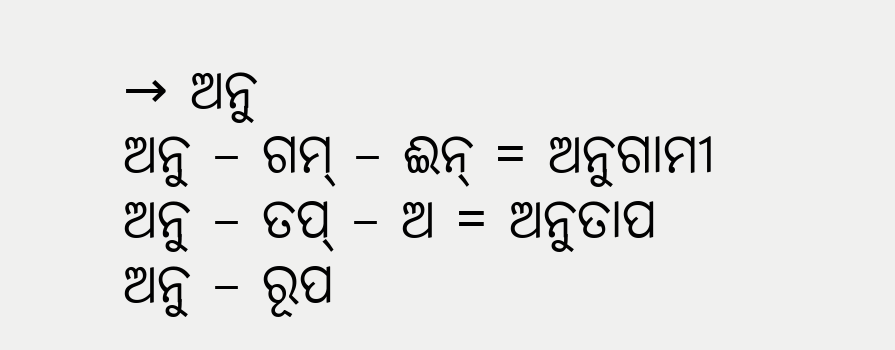→ ଅନୁ
ଅନୁ – ଗମ୍ – ଈନ୍ = ଅନୁଗାମୀ
ଅନୁ – ତପ୍ – ଅ = ଅନୁତାପ
ଅନୁ – ରୂପ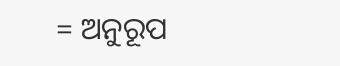= ଅନୁରୂପ